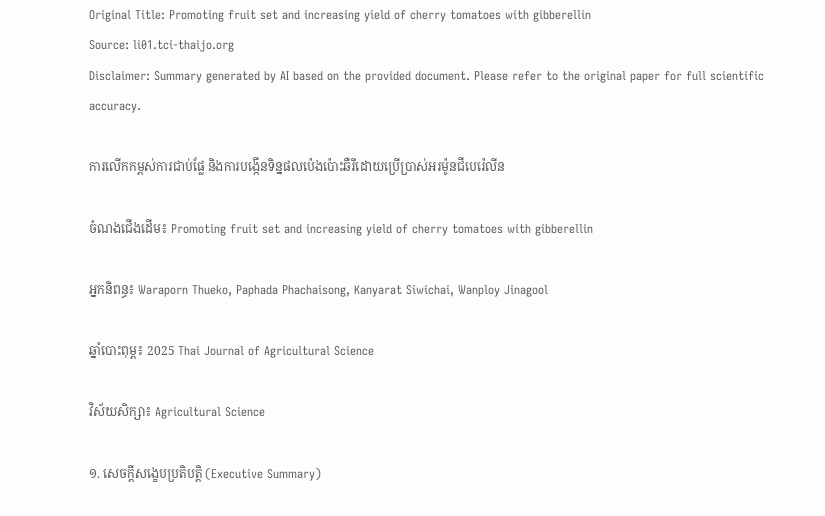Original Title: Promoting fruit set and increasing yield of cherry tomatoes with gibberellin
Source: li01.tci-thaijo.org
Disclaimer: Summary generated by AI based on the provided document. Please refer to the original paper for full scientific accuracy.

ការលើកកម្ពស់ការជាប់ផ្លែ និងការបង្កើនទិន្នផលប៉េងប៉ោះឆឺរីដោយប្រើប្រាស់អរម៉ូនជីបេរ៉េលីន

ចំណងជើងដើម៖ Promoting fruit set and increasing yield of cherry tomatoes with gibberellin

អ្នកនិពន្ធ៖ Waraporn Thueko, Paphada Phachaisong, Kanyarat Siwichai, Wanploy Jinagool

ឆ្នាំបោះពុម្ព៖ 2025 Thai Journal of Agricultural Science

វិស័យសិក្សា៖ Agricultural Science

១. សេចក្តីសង្ខេបប្រតិបត្តិ (Executive Summary)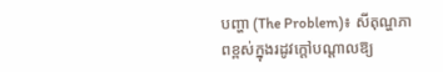បញ្ហា (The Problem)៖ សីតុណ្ហភាពខ្ពស់ក្នុងរដូវក្តៅបណ្តាលឱ្យ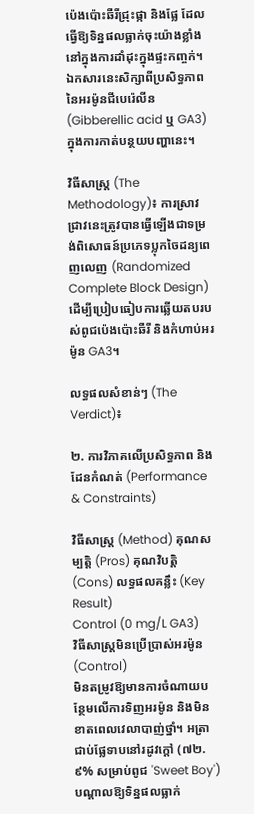ប៉េងប៉ោះឆឺរីជ្រុះផ្កា និងផ្លែ ដែលធ្វើឱ្យទិន្នផលធ្លាក់ចុះយ៉ាងខ្លាំងនៅក្នុងការដាំដុះក្នុងផ្ទះកញ្ចក់។ ឯកសារនេះសិក្សាពីប្រសិទ្ធភាពនៃអរម៉ូនជីបេរ៉េលីន (Gibberellic acid ឬ GA3) ក្នុងការកាត់បន្ថយបញ្ហានេះ។

វិធីសាស្ត្រ (The Methodology)៖ ការស្រាវជ្រាវនេះត្រូវបានធ្វើឡើងជាទម្រង់ពិសោធន៍ប្រភេទប្លុកចៃដន្យពេញលេញ (Randomized Complete Block Design) ដើម្បីប្រៀបធៀបការឆ្លើយតបរបស់ពូជប៉េងប៉ោះឆឺរី និងកំហាប់អរម៉ូន GA3។

លទ្ធផលសំខាន់ៗ (The Verdict)៖

២. ការវិភាគលើប្រសិទ្ធភាព និងដែនកំណត់ (Performance & Constraints)

វិធីសាស្ត្រ (Method) គុណសម្បត្តិ (Pros) គុណវិបត្តិ (Cons) លទ្ធផលគន្លឹះ (Key Result)
Control (0 mg/L GA3)
វិធីសាស្ត្រមិនប្រើប្រាស់អរម៉ូន (Control)
មិនតម្រូវឱ្យមានការចំណាយបន្ថែមលើការទិញអរម៉ូន និងមិនខាតពេលវេលាបាញ់ថ្នាំ។ អត្រាជាប់ផ្លែទាបនៅរដូវក្តៅ (៧២.៩% សម្រាប់ពូជ 'Sweet Boy') បណ្តាលឱ្យទិន្នផលធ្លាក់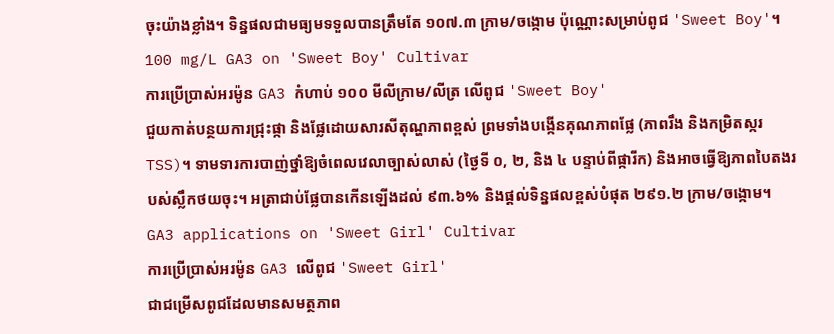ចុះយ៉ាងខ្លាំង។ ទិន្នផលជាមធ្យមទទួលបានត្រឹមតែ ១០៧.៣ ក្រាម/ចង្កោម ប៉ុណ្ណោះសម្រាប់ពូជ 'Sweet Boy'។
100 mg/L GA3 on 'Sweet Boy' Cultivar
ការប្រើប្រាស់អរម៉ូន GA3 កំហាប់ ១០០ មីលីក្រាម/លីត្រ លើពូជ 'Sweet Boy'
ជួយកាត់បន្ថយការជ្រុះផ្កា និងផ្លែដោយសារសីតុណ្ហភាពខ្ពស់ ព្រមទាំងបង្កើនគុណភាពផ្លែ (ភាពរឹង និងកម្រិតស្ករ TSS)។ ទាមទារការបាញ់ថ្នាំឱ្យចំពេលវេលាច្បាស់លាស់ (ថ្ងៃទី ០, ២, និង ៤ បន្ទាប់ពីផ្ការីក) និងអាចធ្វើឱ្យភាពបៃតងរបស់ស្លឹកថយចុះ។ អត្រាជាប់ផ្លែបានកើនឡើងដល់ ៩៣.៦% និងផ្តល់ទិន្នផលខ្ពស់បំផុត ២៩១.២ ក្រាម/ចង្កោម។
GA3 applications on 'Sweet Girl' Cultivar
ការប្រើប្រាស់អរម៉ូន GA3 លើពូជ 'Sweet Girl'
ជាជម្រើសពូជដែលមានសមត្ថភាព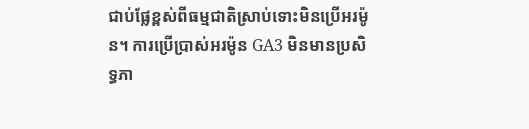ជាប់ផ្លែខ្ពស់ពីធម្មជាតិស្រាប់ទោះមិនប្រើអរម៉ូន។ ការប្រើប្រាស់អរម៉ូន GA3 មិនមានប្រសិទ្ធភា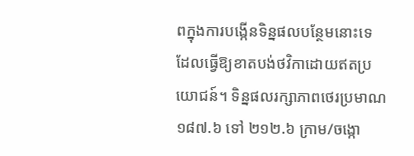ពក្នុងការបង្កើនទិន្នផលបន្ថែមនោះទេ ដែលធ្វើឱ្យខាតបង់ថវិកាដោយឥតប្រយោជន៍។ ទិន្នផលរក្សាភាពថេរប្រមាណ ១៨៧.៦ ទៅ ២១២.៦ ក្រាម/ចង្កោ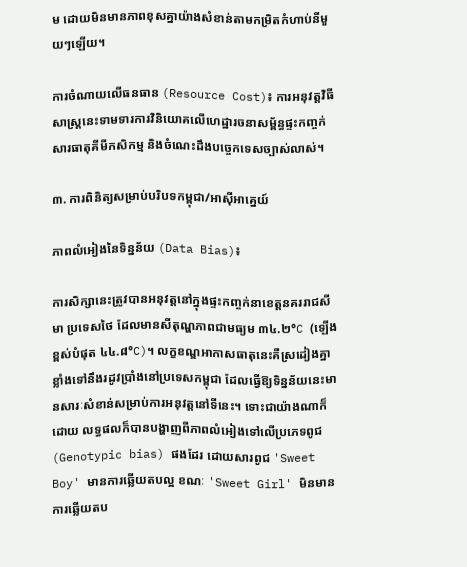ម ដោយមិនមានភាពខុសគ្នាយ៉ាងសំខាន់តាមកម្រិតកំហាប់នីមួយៗឡើយ។

ការចំណាយលើធនធាន (Resource Cost)៖ ការអនុវត្តវិធីសាស្ត្រនេះទាមទារការវិនិយោគលើហេដ្ឋារចនាសម្ព័ន្ធផ្ទះកញ្ចក់ សារធាតុគីមីកសិកម្ម និងចំណេះដឹងបច្ចេកទេសច្បាស់លាស់។

៣. ការពិនិត្យសម្រាប់បរិបទកម្ពុជា/អាស៊ីអាគ្នេយ៍

ភាពលំអៀងនៃទិន្នន័យ (Data Bias)៖

ការសិក្សានេះត្រូវបានអនុវត្តនៅក្នុងផ្ទះកញ្ចក់នាខេត្តនគររាជសីមា ប្រទេសថៃ ដែលមានសីតុណ្ហភាពជាមធ្យម ៣៤.២°C (ឡើងខ្ពស់បំផុត ៤៤.៨°C)។ លក្ខខណ្ឌអាកាសធាតុនេះគឺស្រដៀងគ្នាខ្លាំងទៅនឹងរដូវប្រាំងនៅប្រទេសកម្ពុជា ដែលធ្វើឱ្យទិន្នន័យនេះមានសារៈសំខាន់សម្រាប់ការអនុវត្តនៅទីនេះ។ ទោះជាយ៉ាងណាក៏ដោយ លទ្ធផលក៏បានបង្ហាញពីភាពលំអៀងទៅលើប្រភេទពូជ (Genotypic bias) ផងដែរ ដោយសារពូជ 'Sweet Boy' មានការឆ្លើយតបល្អ ខណៈ 'Sweet Girl' មិនមានការឆ្លើយតប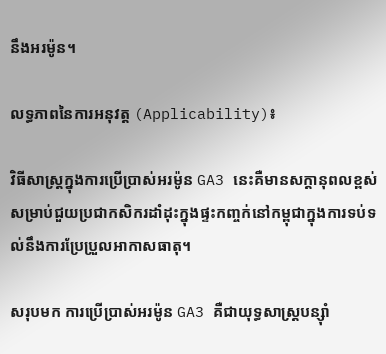នឹងអរម៉ូន។

លទ្ធភាពនៃការអនុវត្ត (Applicability)៖

វិធីសាស្ត្រក្នុងការប្រើប្រាស់អរម៉ូន GA3 នេះគឺមានសក្តានុពលខ្ពស់សម្រាប់ជួយប្រជាកសិករដាំដុះក្នុងផ្ទះកញ្ចក់នៅកម្ពុជាក្នុងការទប់ទល់នឹងការប្រែប្រួលអាកាសធាតុ។

សរុបមក ការប្រើប្រាស់អរម៉ូន GA3 គឺជាយុទ្ធសាស្ត្របន្ស៊ាំ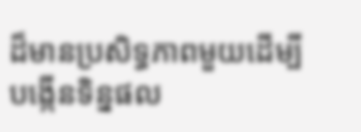ដ៏មានប្រសិទ្ធភាពមួយដើម្បីបង្កើនទិន្នផល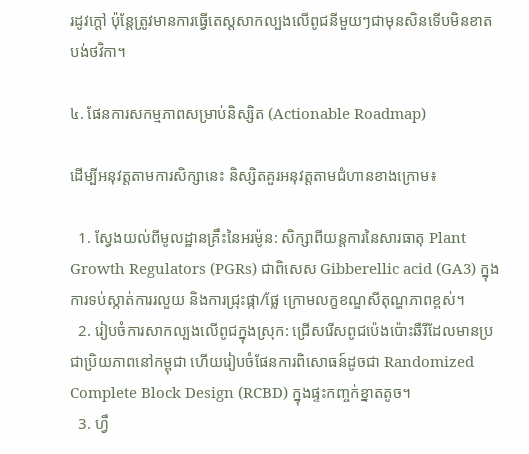រដូវក្តៅ ប៉ុន្តែត្រូវមានការធ្វើតេស្តសាកល្បងលើពូជនីមួយៗជាមុនសិនទើបមិនខាតបង់ថវិកា។

៤. ផែនការសកម្មភាពសម្រាប់និស្សិត (Actionable Roadmap)

ដើម្បីអនុវត្តតាមការសិក្សានេះ និស្សិតគួរអនុវត្តតាមជំហានខាងក្រោម៖

  1. ស្វែងយល់ពីមូលដ្ឋានគ្រឹះនៃអរម៉ូន: សិក្សាពីយន្តការនៃសារធាតុ Plant Growth Regulators (PGRs) ជាពិសេស Gibberellic acid (GA3) ក្នុងការទប់ស្កាត់ការរលួយ និងការជ្រុះផ្កា/ផ្លែ ក្រោមលក្ខខណ្ឌសីតុណ្ហភាពខ្ពស់។
  2. រៀបចំការសាកល្បងលើពូជក្នុងស្រុក: ជ្រើសរើសពូជប៉េងប៉ោះឆឺរីដែលមានប្រជាប្រិយភាពនៅកម្ពុជា ហើយរៀបចំផែនការពិសោធន៍ដូចជា Randomized Complete Block Design (RCBD) ក្នុងផ្ទះកញ្ចក់ខ្នាតតូច។
  3. ហ្វឹ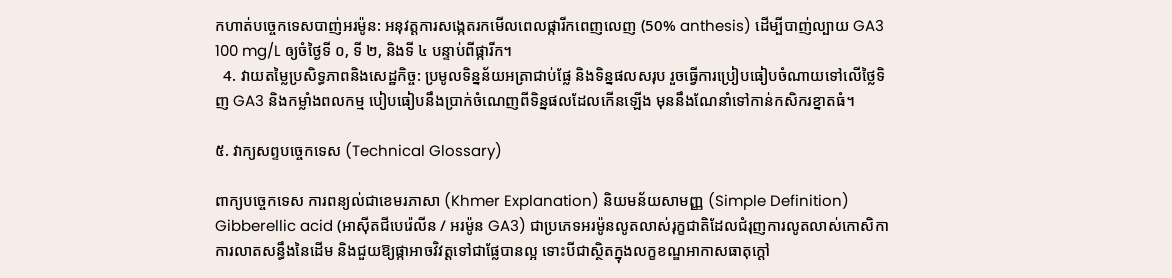កហាត់បច្ចេកទេសបាញ់អរម៉ូន: អនុវត្តការសង្កេតរកមើលពេលផ្ការីកពេញលេញ (50% anthesis) ដើម្បីបាញ់ល្បាយ GA3 100 mg/L ឲ្យចំថ្ងៃទី ០, ទី ២, និងទី ៤ បន្ទាប់ពីផ្ការីក។
  4. វាយតម្លៃប្រសិទ្ធភាពនិងសេដ្ឋកិច្ច: ប្រមូលទិន្នន័យអត្រាជាប់ផ្លែ និងទិន្នផលសរុប រួចធ្វើការប្រៀបធៀបចំណាយទៅលើថ្លៃទិញ GA3 និងកម្លាំងពលកម្ម បៀបធៀបនឹងប្រាក់ចំណេញពីទិន្នផលដែលកើនឡើង មុននឹងណែនាំទៅកាន់កសិករខ្នាតធំ។

៥. វាក្យសព្ទបច្ចេកទេស (Technical Glossary)

ពាក្យបច្ចេកទេស ការពន្យល់ជាខេមរភាសា (Khmer Explanation) និយមន័យសាមញ្ញ (Simple Definition)
Gibberellic acid (អាស៊ីតជីបេរ៉េលីន / អរម៉ូន GA3) ជាប្រភេទអរម៉ូនលូតលាស់រុក្ខជាតិដែលជំរុញការលូតលាស់កោសិកា ការលាតសន្ធឹងនៃដើម និងជួយឱ្យផ្កាអាចវិវត្តទៅជាផ្លែបានល្អ ទោះបីជាស្ថិតក្នុងលក្ខខណ្ឌអាកាសធាតុក្តៅ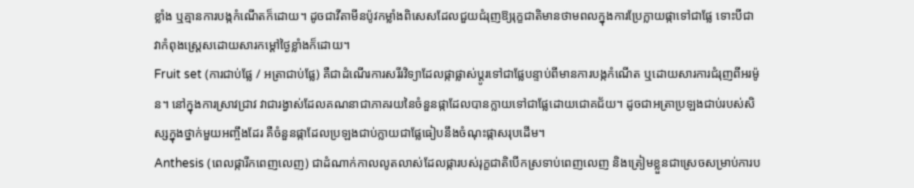ខ្លាំង ឬគ្មានការបង្កកំណើតក៏ដោយ។ ដូចជាវីតាមីនប៉ូវកម្លាំងពិសេសដែលជួយជំរុញឱ្យរុក្ខជាតិមានថាមពលក្នុងការប្រែក្លាយផ្កាទៅជាផ្លែ ទោះបីជាវាកំពុងស្ត្រេសដោយសារកម្តៅថ្ងៃខ្លាំងក៏ដោយ។
Fruit set (ការជាប់ផ្លែ / អត្រាជាប់ផ្លែ) គឺជាដំណើរការសរីរវិទ្យាដែលផ្កាផ្លាស់ប្តូរទៅជាផ្លែបន្ទាប់ពីមានការបង្កកំណើត ឬដោយសារការជំរុញពីអរម៉ូន។ នៅក្នុងការស្រាវជ្រាវ វាជារង្វាស់ដែលគណនាជាភាគរយនៃចំនួនផ្កាដែលបានក្លាយទៅជាផ្លែដោយជោគជ័យ។ ដូចជាអត្រាប្រឡងជាប់របស់សិស្សក្នុងថ្នាក់មួយអញ្ចឹងដែរ គឺចំនួនផ្កាដែលប្រឡងជាប់ក្លាយជាផ្លែធៀបនឹងចំណុះផ្កាសរុបដើម។
Anthesis (ពេលផ្ការីកពេញលេញ) ជាដំណាក់កាលលូតលាស់ដែលផ្ការបស់រុក្ខជាតិបើកស្រទាប់ពេញលេញ និងត្រៀមខ្លួនជាស្រេចសម្រាប់ការប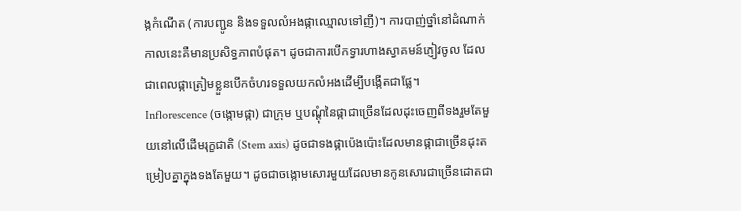ង្កកំណើត (ការបញ្ជូន និងទទួលលំអងផ្កាឈ្មោលទៅញី)។ ការបាញ់ថ្នាំនៅដំណាក់កាលនេះគឺមានប្រសិទ្ធភាពបំផុត។ ដូចជាការបើកទ្វារហាងស្វាគមន៍ភ្ញៀវចូល ដែលជាពេលផ្កាត្រៀមខ្លួនបើកចំហរទទួលយកលំអងដើម្បីបង្កើតជាផ្លែ។
Inflorescence (ចង្កោមផ្កា) ជាក្រុម ឬបណ្តុំនៃផ្កាជាច្រើនដែលដុះចេញពីទងរួមតែមួយនៅលើដើមរុក្ខជាតិ (Stem axis) ដូចជាទងផ្កាប៉េងប៉ោះដែលមានផ្កាជាច្រើនដុះតម្រៀបគ្នាក្នុងទងតែមួយ។ ដូចជាចង្កោមសោរមួយដែលមានកូនសោរជាច្រើនដោតជា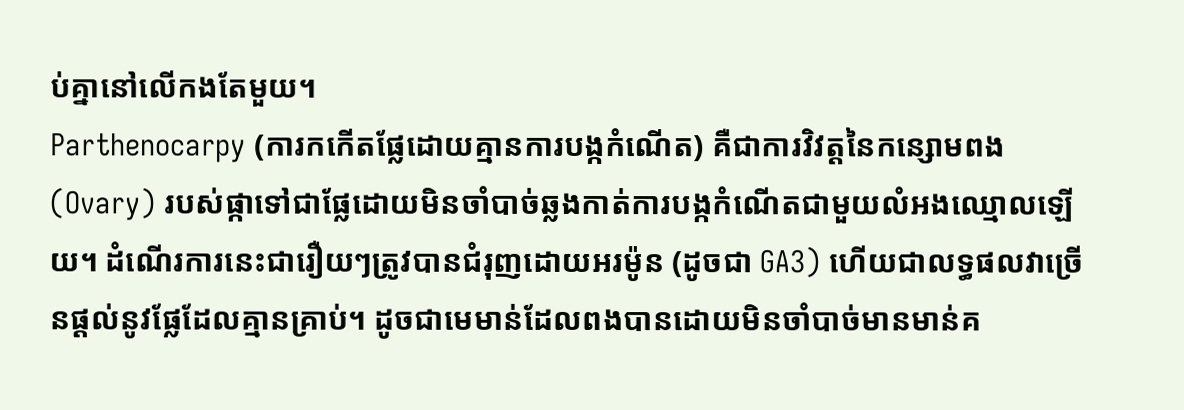ប់គ្នានៅលើកងតែមួយ។
Parthenocarpy (ការកកើតផ្លែដោយគ្មានការបង្កកំណើត) គឺជាការវិវត្តនៃកន្សោមពង (Ovary) របស់ផ្កាទៅជាផ្លែដោយមិនចាំបាច់ឆ្លងកាត់ការបង្កកំណើតជាមួយលំអងឈ្មោលឡើយ។ ដំណើរការនេះជារឿយៗត្រូវបានជំរុញដោយអរម៉ូន (ដូចជា GA3) ហើយជាលទ្ធផលវាច្រើនផ្តល់នូវផ្លែដែលគ្មានគ្រាប់។ ដូចជាមេមាន់ដែលពងបានដោយមិនចាំបាច់មានមាន់គ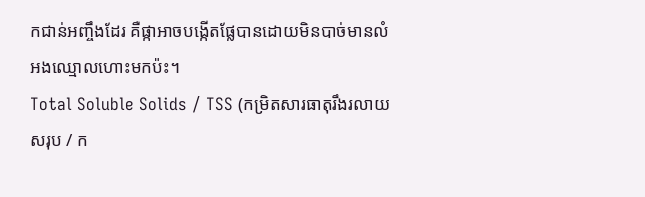កជាន់អញ្ចឹងដែរ គឺផ្កាអាចបង្កើតផ្លែបានដោយមិនបាច់មានលំអងឈ្មោលហោះមកប៉ះ។
Total Soluble Solids / TSS (កម្រិតសារធាតុរឹងរលាយសរុប / ក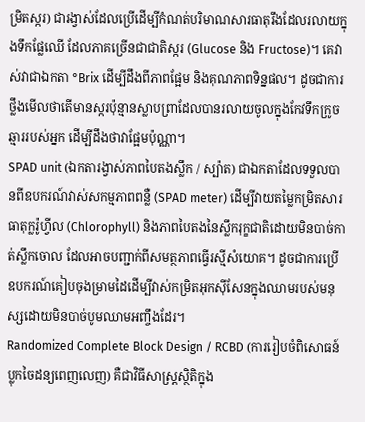ម្រិតស្ករ) ជារង្វាស់ដែលប្រើដើម្បីកំណត់បរិមាណសារធាតុរឹងដែលរលាយក្នុងទឹកផ្លែឈើ ដែលភាគច្រើនជាជាតិស្ករ (Glucose និង Fructose)។ គេវាស់វាជាឯកតា °Brix ដើម្បីដឹងពីភាពផ្អែម និងគុណភាពទិន្នផល។ ដូចជាការថ្លឹងមើលថាតើមានស្ករប៉ុន្មានស្លាបព្រាដែលបានរលាយចូលក្នុងកែវទឹកក្រូចឆ្មាររបស់អ្នក ដើម្បីដឹងថាវាផ្អែមប៉ុណ្ណា។
SPAD unit (ឯកតារង្វាស់ភាពបៃតងស្លឹក / ស្ប៉ាត) ជាឯកតាដែលទទួលបានពីឧបករណ៍វាស់សកម្មភាពពន្លឺ (SPAD meter) ដើម្បីវាយតម្លៃកម្រិតសារធាតុក្លរ៉ូហ្វីល (Chlorophyll) និងភាពបៃតងនៃស្លឹករុក្ខជាតិដោយមិនបាច់កាត់ស្លឹកចោល ដែលអាចបញ្ជាក់ពីសមត្ថភាពធ្វើរស្មីសំយោគ។ ដូចជាការប្រើឧបករណ៍គៀបចុងម្រាមដៃដើម្បីវាស់កម្រិតអុកស៊ីសែនក្នុងឈាមរបស់មនុស្សដោយមិនបាច់បូមឈាមអញ្ចឹងដែរ។
Randomized Complete Block Design / RCBD (ការរៀបចំពិសោធន៍ប្លុកចៃដន្យពេញលេញ) គឺជាវិធីសាស្ត្រស្ថិតិក្នុង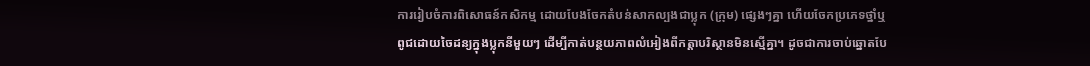ការរៀបចំការពិសោធន៍កសិកម្ម ដោយបែងចែកតំបន់សាកល្បងជាប្លុក (ក្រុម) ផ្សេងៗគ្នា ហើយចែកប្រភេទថ្នាំឬពូជដោយចៃដន្យក្នុងប្លុកនីមួយៗ ដើម្បីកាត់បន្ថយភាពលំអៀងពីកត្តាបរិស្ថានមិនស្មើគ្នា។ ដូចជាការចាប់ឆ្នោតបែ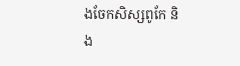ងចែកសិស្សពូកែ និង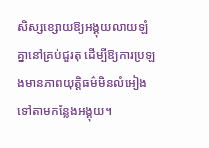សិស្សខ្សោយឱ្យអង្គុយលាយឡំគ្នានៅគ្រប់ជួរតុ ដើម្បីឱ្យការប្រឡងមានភាពយុត្តិធម៌មិនលំអៀងទៅតាមកន្លែងអង្គុយ។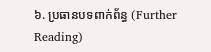៦. ប្រធានបទពាក់ព័ន្ធ (Further Reading)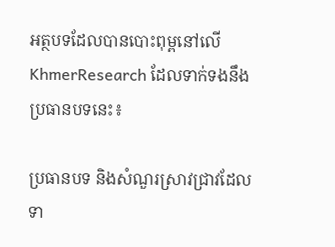អត្ថបទដែលបានបោះពុម្ពនៅលើ KhmerResearch ដែលទាក់ទងនឹងប្រធានបទនេះ៖

ប្រធានបទ និងសំណួរស្រាវជ្រាវដែលទា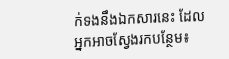ក់ទងនឹងឯកសារនេះ ដែលអ្នកអាចស្វែងរកបន្ថែម៖